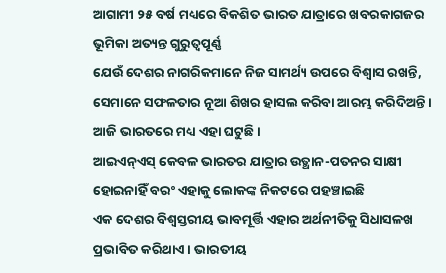ଆଗାମୀ ୨୫ ବର୍ଷ ମଧ୍ୟରେ ବିକଶିତ ଭାରତ ଯାତ୍ରାରେ ଖବରକାଗଜର ଭୂମିକା ଅତ୍ୟନ୍ତ ଗୁରୁତ୍ୱପୂର୍ଣ୍ଣ
ଯେଉଁ ଦେଶର ନାଗରିକମାନେ ନିଜ ସାମର୍ଥ୍ୟ ଉପରେ ବିଶ୍ୱାସ ରଖନ୍ତି, ସେମାନେ ସଫଳତାର ନୂଆ ଶିଖର ହାସଲ କରିବା ଆରମ୍ଭ କରିଦିଅନ୍ତି। ଆଜି ଭାରତରେ ମଧ୍ୟ ଏହା ଘଟୁଛି।
ଆଇଏନ୍ଏସ୍ କେବଳ ଭାରତର ଯାତ୍ରାର ଉତ୍ଥାନ-ପତନର ସାକ୍ଷୀ ହୋଇନାହିଁ ବରଂ ଏହାକୁ ଲୋକଙ୍କ ନିକଟରେ ପହଞ୍ଚାଇଛି
ଏକ ଦେଶର ବିଶ୍ୱସ୍ତରୀୟ ଭାବମୂର୍ତ୍ତି ଏହାର ଅର୍ଥନୀତିକୁ ସିଧାସଳଖ ପ୍ରଭାବିତ କରିଥାଏ। ଭାରତୀୟ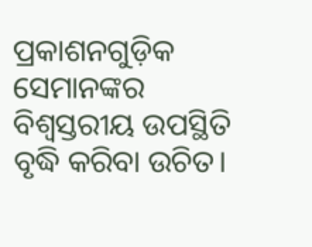ପ୍ରକାଶନଗୁଡ଼ିକ ସେମାନଙ୍କର ବିଶ୍ୱସ୍ତରୀୟ ଉପସ୍ଥିତି ବୃଦ୍ଧି କରିବା ଉଚିତ।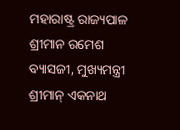ମହାରାଷ୍ଟ୍ର ରାଜ୍ୟପାଳ ଶ୍ରୀମାନ ରମେଶ ବ୍ୟାସଜୀ, ମୁଖ୍ୟମନ୍ତ୍ରୀ ଶ୍ରୀମାନ୍ ଏକନାଥ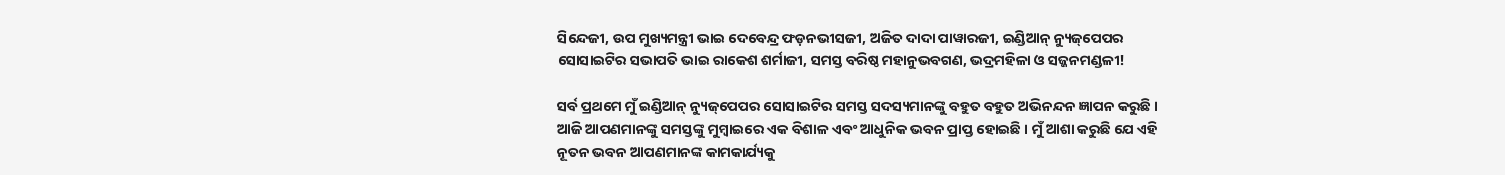ସିନ୍ଦେଜୀ, ଉପ ମୁଖ୍ୟମନ୍ତ୍ରୀ ଭାଇ ଦେବେନ୍ଦ୍ର ଫଡ଼ନଭୀସଜୀ, ଅଜିତ ଦାଦା ପାୱାରଜୀ, ଇଣ୍ଡିଆନ୍ ନ୍ୟୁଜ୍‌ପେପର ସୋସାଇଟିର ସଭାପତି ଭାଇ ରାକେଶ ଶର୍ମାଜୀ, ସମସ୍ତ ବରିଷ୍ଠ ମହାନୁଭବଗଣ, ଭଦ୍ରମହିଳା ଓ ସଜ୍ଜନମଣ୍ଡଳୀ!

ସର୍ବ ପ୍ରଥମେ ମୁଁ ଇଣ୍ଡିଆନ୍ ନ୍ୟୁଜ୍‌ପେପର ସୋସାଇଟିର ସମସ୍ତ ସଦସ୍ୟମାନଙ୍କୁ ବହୁତ ବହୁତ ଅଭିନନ୍ଦନ ଜ୍ଞାପନ କରୁଛି । ଆଜି ଆପଣମାନଙ୍କୁ ସମସ୍ତଙ୍କୁ ମୁମ୍ବାଇରେ ଏକ ବିଶାଳ ଏବଂ ଆଧୁନିକ ଭବନ ପ୍ରାପ୍ତ ହୋଇଛି । ମୁଁ ଆଶା କରୁଛି ଯେ ଏହି ନୂତନ ଭବନ ଆପଣମାନଙ୍କ କାମକାର୍ଯ୍ୟକୁ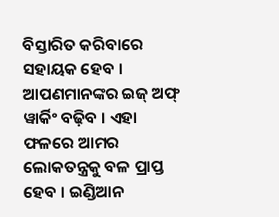ବିସ୍ତାରିତ କରିବାରେ ସହାୟକ ହେବ । ଆପଣମାନଙ୍କର ଇଜ୍ ଅଫ୍ ୱାର୍କିଂ ବଢ଼ିବ । ଏହା ଫଳରେ ଆମର ଲୋକତନ୍ତ୍ରକୁ ବଳ ପ୍ରାପ୍ତ ହେବ । ଇଣ୍ଡିଆନ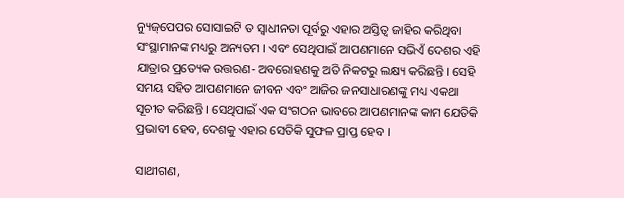ନ୍ୟୁଜ୍‌ପେପର ସୋସାଇଟି ତ ସ୍ୱାଧୀନତା ପୂର୍ବରୁ ଏହାର ଅସ୍ତିତ୍ୱ ଜାହିର କରିଥିବା ସଂସ୍ଥାମାନଙ୍କ ମଧ୍ୟରୁ ଅନ୍ୟତମ । ଏବଂ ସେଥିପାଇଁ ଆପଣମାନେ ସଭିଏଁ ଦେଶର ଏହି ଯାତ୍ରାର ପ୍ରତ୍ୟେକ ଉତ୍ତରଣ- ଅବରୋହଣକୁ ଅତି ନିକଟରୁ ଲକ୍ଷ୍ୟ କରିଛନ୍ତି । ସେହି ସମୟ ସହିତ ଆପଣମାନେ ଜୀବନ ଏବଂ ଆଜିର ଜନସାଧାରଣଙ୍କୁ ମଧ୍ୟ ଏକଥା ସୂଚୀତ କରିଛନ୍ତି । ସେଥିପାଇଁ ଏକ ସଂଗଠନ ଭାବରେ ଆପଣମାନଙ୍କ କାମ ଯେତିକି ପ୍ରଭାବୀ ହେବ, ଦେଶକୁ ଏହାର ସେତିକି ସୁଫଳ ପ୍ରାପ୍ତ ହେବ ।

ସାଥୀଗଣ,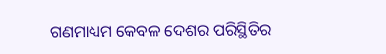ଗଣମାଧ୍ୟମ କେବଳ ଦେଶର ପରିସ୍ଥିତିର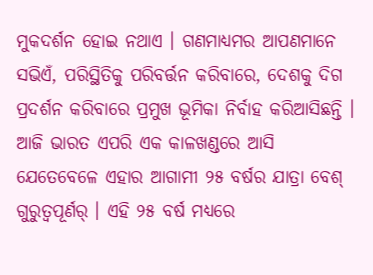ମୁକଦର୍ଶନ ହୋଇ ନଥାଏ । ଗଣମାଧ୍ୟମର ଆପଣମାନେ ସଭିଏଁ, ପରିସ୍ଥିତିକୁ ପରିବର୍ତ୍ତନ କରିବାରେ, ଦେଶକୁ ଦିଗ ପ୍ରଦର୍ଶନ କରିବାରେ ପ୍ରମୁଖ ଭୂମିକା ନିର୍ବାହ କରିଆସିଛନ୍ତି । ଆଜି ଭାରତ ଏପରି ଏକ କାଳଖଣ୍ଡରେ ଆସି ଯେତେବେଳେ ଏହାର ଆଗାମୀ ୨୫ ବର୍ଷର ଯାତ୍ରା ବେଶ୍ ଗୁରୁତ୍ୱପୂର୍ଣର୍ । ଏହି ୨୫ ବର୍ଷ ମଧ୍ୟରେ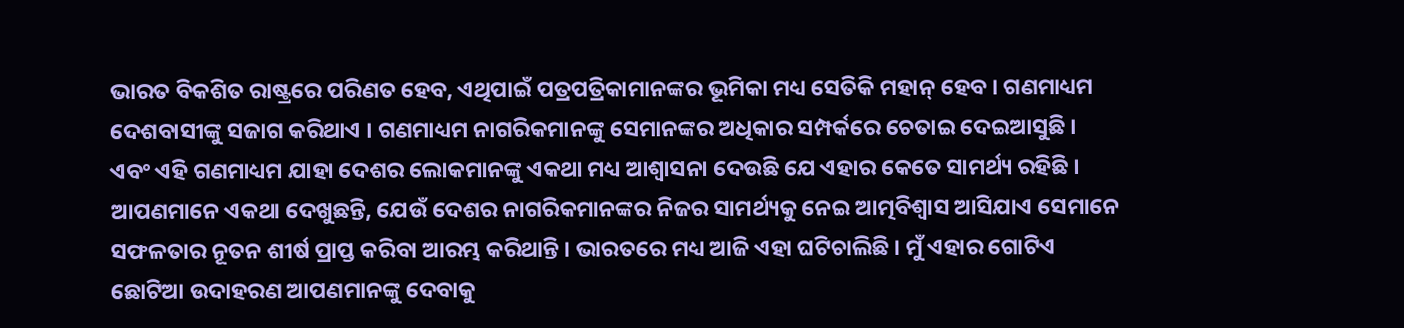ଭାରତ ବିକଶିତ ରାଷ୍ଟ୍ରରେ ପରିଣତ ହେବ, ଏଥିପାଇଁ ପତ୍ରପତ୍ରିକାମାନଙ୍କର ଭୂମିକା ମଧ୍ୟ ସେତିକି ମହାନ୍ ହେବ । ଗଣମାଧ୍ୟମ ଦେଶବାସୀଙ୍କୁ ସଜାଗ କରିଥାଏ । ଗଣମାଧ୍ୟମ ନାଗରିକମାନଙ୍କୁ ସେମାନଙ୍କର ଅଧିକାର ସମ୍ପର୍କରେ ଚେତାଇ ଦେଇଆସୁଛି । ଏବଂ ଏହି ଗଣମାଧ୍ୟମ ଯାହା ଦେଶର ଲୋକମାନଙ୍କୁ ଏକଥା ମଧ୍ୟ ଆଶ୍ୱାସନା ଦେଉଛି ଯେ ଏହାର କେତେ ସାମର୍ଥ୍ୟ ରହିଛି । ଆପଣମାନେ ଏକଥା ଦେଖୁଛନ୍ତି, ଯେଉଁ ଦେଶର ନାଗରିକମାନଙ୍କର ନିଜର ସାମର୍ଥ୍ୟକୁ ନେଇ ଆତ୍ମବିଶ୍ୱାସ ଆସିଯାଏ ସେମାନେ ସଫଳତାର ନୂତନ ଶୀର୍ଷ ପ୍ରାପ୍ତ କରିବା ଆରମ୍ଭ କରିଥାନ୍ତି । ଭାରତରେ ମଧ୍ୟ ଆଜି ଏହା ଘଟିଚାଲିଛି । ମୁଁ ଏହାର ଗୋଟିଏ ଛୋଟିଆ ଉଦାହରଣ ଆପଣମାନଙ୍କୁ ଦେବାକୁ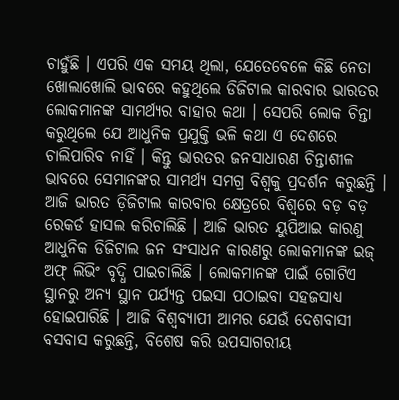ଚାହୁଁଛି । ଏପରି ଏକ ସମୟ ଥିଲା, ଯେତେବେଳେ କିଛି ନେତା ଖୋଲାଖୋଲି ଭାବରେ କହୁଥିଲେ ଡିଜିଟାଲ କାରବାର ଭାରତର ଲୋକମାନଙ୍କ ସାମର୍ଥ୍ୟର ବାହାର କଥା । ସେପରି ଲୋକ ଚିନ୍ତା କରୁଥିଲେ ଯେ ଆଧୁନିକ ପ୍ରଯୁକ୍ତି ଭଳି କଥା ଏ ଦେଶରେ ଚାଲିପାରିବ ନାହିଁ । କିନ୍ତୁ ଭାରତର ଜନସାଧାରଣ ଚିନ୍ତାଶୀଳ ଭାବରେ ସେମାନଙ୍କର ସାମର୍ଥ୍ୟ ସମଗ୍ର ବିଶ୍ୱକୁ ପ୍ରଦର୍ଶନ କରୁଛନ୍ତି । ଆଜି ଭାରତ ଡ଼ିଜିଟାଲ କାରବାର କ୍ଷେତ୍ରରେ ବିଶ୍ୱରେ ବଡ଼ ବଡ଼ ରେକର୍ଡ ହାସଲ କରିଚାଲିଛି । ଆଜି ଭାରତ ୟୁପିଆଇ କାରଣୁ ଆଧୁନିକ ଡିଜିଟାଲ ଜନ ସଂସାଧନ କାରଣରୁ ଲୋକମାନଙ୍କ ଇଜ୍ ଅଫ୍ ଲିଭିଂ ବୃଦ୍ଧି ପାଇଚାଲିଛି । ଲୋକମାନଙ୍କ ପାଇଁ ଗୋଟିଏ ସ୍ଥାନରୁ ଅନ୍ୟ ସ୍ଥାନ ପର୍ଯ୍ୟନ୍ତ ପଇସା ପଠାଇବା ସହଜସାଧ୍ୟ ହୋଇପାରିଛି । ଆଜି ବିଶ୍ୱବ୍ୟାପୀ ଆମର ଯେଉଁ ଦେଶବାସୀ ବସବାସ କରୁଛନ୍ତି, ବିଶେଷ କରି ଉପସାଗରୀୟ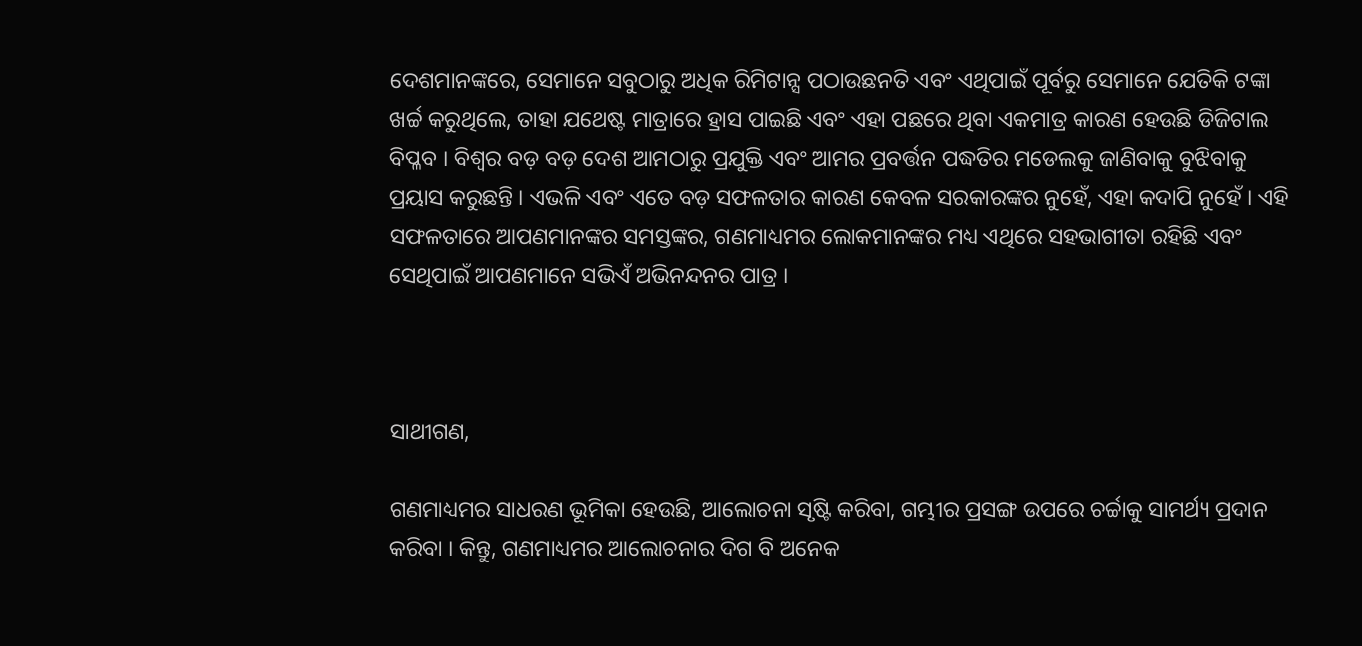ଦେଶମାନଙ୍କରେ, ସେମାନେ ସବୁଠାରୁ ଅଧିକ ରିମିଟାନ୍ସ ପଠାଉଛନତି ଏବଂ ଏଥିପାଇଁ ପୂର୍ବରୁ ସେମାନେ ଯେତିକି ଟଙ୍କା ଖର୍ଚ୍ଚ କରୁଥିଲେ, ତାହା ଯଥେଷ୍ଟ ମାତ୍ରାରେ ହ୍ରାସ ପାଇଛି ଏବଂ ଏହା ପଛରେ ଥିବା ଏକମାତ୍ର କାରଣ ହେଉଛି ଡିଜିଟାଲ ବିପ୍ଳବ । ବିଶ୍ୱର ବଡ଼ ବଡ଼ ଦେଶ ଆମଠାରୁ ପ୍ରଯୁକ୍ତି ଏବଂ ଆମର ପ୍ରବର୍ତ୍ତନ ପଦ୍ଧତିର ମଡେଲକୁ ଜାଣିବାକୁ ବୁଝିବାକୁ ପ୍ରୟାସ କରୁଛନ୍ତି । ଏଭଳି ଏବଂ ଏତେ ବଡ଼ ସଫଳତାର କାରଣ କେବଳ ସରକାରଙ୍କର ନୁହେଁ, ଏହା କଦାପି ନୁହେଁ । ଏହି ସଫଳତାରେ ଆପଣମାନଙ୍କର ସମସ୍ତଙ୍କର, ଗଣମାଧ୍ୟମର ଲୋକମାନଙ୍କର ମଧ୍ୟ ଏଥିରେ ସହଭାଗୀତା ରହିଛି ଏବଂ ସେଥିପାଇଁ ଆପଣମାନେ ସଭିଏଁ ଅଭିନନ୍ଦନର ପାତ୍ର ।



ସାଥୀଗଣ,

ଗଣମାଧ୍ୟମର ସାଧରଣ ଭୂମିକା ହେଉଛି, ଆଲୋଚନା ସୃଷ୍ଟି କରିବା, ଗମ୍ଭୀର ପ୍ରସଙ୍ଗ ଉପରେ ଚର୍ଚ୍ଚାକୁ ସାମର୍ଥ୍ୟ ପ୍ରଦାନ କରିବା । କିନ୍ତୁ, ଗଣମାଧ୍ୟମର ଆଲୋଚନାର ଦିଗ ବି ଅନେକ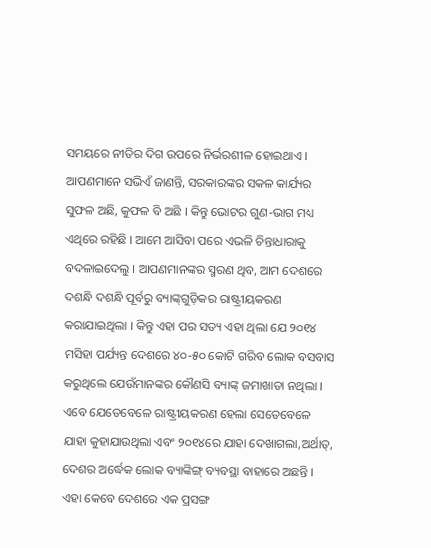ସମୟରେ ନୀତିର ଦିଗ ଉପରେ ନିର୍ଭରଶୀଳ ହୋଇଥାଏ । ଆପଣମାନେ ସଭିଏଁ ଜାଣନ୍ତି, ସରକାରଙ୍କର ସକଳ କାର୍ଯ୍ୟର ସୁଫଳ ଅଛି, କୁଫଳ ବି ଅଛି । କିନ୍ତୁ ଭୋଟର ଗୁଣ-ଭାଗ ମଧ୍ୟ ଏଥିରେ ରହିଛି । ଆମେ ଆସିବା ପରେ ଏଭଳି ଚିନ୍ତାଧାରାକୁ ବଦଳାଇଦେଲୁ । ଆପଣମାନଙ୍କର ସ୍ମରଣ ଥିବ, ଆମ ଦେଶରେ ଦଶନ୍ଧି ଦଶନ୍ଧି ପୂର୍ବରୁ ବ୍ୟାଙ୍କ୍‌ଗୁଡ଼ିକର ରାଷ୍ଟ୍ରୀୟକରଣ କରାଯାଇଥିଲା । କିନ୍ତୁ ଏହା ପର ସତ୍ୟ ଏହା ଥିଲା ଯେ ୨୦୧୪ ମସିହା ପର୍ଯ୍ୟନ୍ତ ଦେଶରେ ୪୦-୫୦ କୋଟି ଗରିବ ଲୋକ ବସବାସ କରୁଥିଲେ ଯେଉଁମାନଙ୍କର କୌଣସି ବ୍ୟାଙ୍କ୍ ଜମାଖାତା ନଥିଲା । ଏବେ ଯେତେବେଳେ ରାଷ୍ଟ୍ରୀୟକରଣ ହେଲା ସେତେବେଳେ ଯାହା କୁହାଯାଉଥିଲା ଏବଂ ୨୦୧୪ରେ ଯାହା ଦେଖାଗଲା,ଅର୍ଥାତ୍‌, ଦେଶର ଅର୍ଦ୍ଧେକ ଲୋକ ବ୍ୟାଙ୍କିଙ୍ଗ୍ ବ୍ୟବସ୍ଥା ବାହାରେ ଅଛନ୍ତି । ଏହା କେବେ ଦେଶରେ ଏକ ପ୍ରସଙ୍ଗ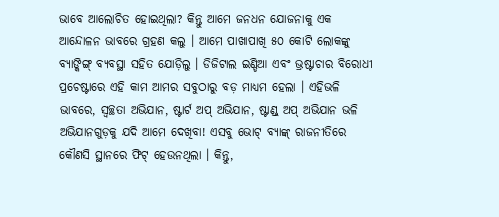ଭାବେ ଆଲୋଚିତ ହୋଇଥିଲା? କିନ୍ତୁ ଆମେ ଜନଧନ ଯୋଜନାକୁ ଏକ ଆନ୍ଦୋଳନ ଭାବରେ ଗ୍ରହଣ କଲୁ । ଆମେ ପାଖାପାଖି ୫୦ କୋଟି ଲୋକଙ୍କୁ ବ୍ୟାଙ୍କିଙ୍ଗ୍ ବ୍ୟବସ୍ଥା ସହିତ ଯୋଡ଼ିଲୁ । ଡିଜିଟାଲ ଇଣ୍ଡିଆ ଏବଂ ଭ୍ରଷ୍ଟାଚାର ବିରୋଧୀ ପ୍ରଚେଷ୍ଟାରେ ଏହି କାମ ଆମର ସବୁଠାରୁ ବଡ଼ ମାଧ୍ୟମ ହେଲା । ଏହିଭଳି ଭାବରେ, ସ୍ୱଚ୍ଛତା ଅଭିଯାନ, ଷ୍ଟାର୍ଟ ଅପ୍ ଅଭିଯାନ, ଷ୍ଟାଣ୍ଡ୍ ଅପ୍ ଅଭିଯାନ ଭଳି ଅଭିଯାନଗୁଡ଼କୁ ଯଦି ଆମେ ଦେଖିବା! ଏସବୁ ଭୋଟ୍ ବ୍ୟାଙ୍କ୍ ରାଜନୀତିରେ କୌଣସି ସ୍ଥାନରେ ଫିଟ୍ ହେଉନଥିଲା । କିନ୍ତୁ,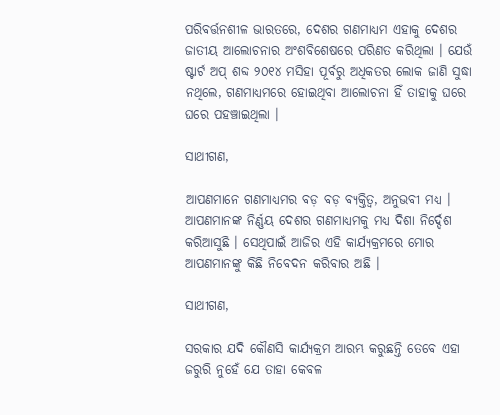ପରିବର୍ତ୍ତନଶୀଳ ଭାରତରେ, ଦେଶର ଗଣମାଧ୍ୟମ ଏହାକୁ ଦେଶର ଜାତୀୟ ଆଲୋଚନାର ଅଂଶବିଶେଷରେ ପରିଣତ କରିଥିଲା । ଯେଉଁ ଷ୍ଟାର୍ଟ ଅପ୍ ଶବ୍ଦ ୨୦୧୪ ମସିହା ପୂର୍ବରୁ ଅଧିକତର ଲୋକ ଜାଣି ସୁଦ୍ଧା ନଥିଲେ, ଗଣମାଧ୍ୟମରେ ହୋଇଥିବା ଆଲୋଚନା ହିଁ ତାହାକୁ ଘରେ ଘରେ ପହଞ୍ଚାଇଥିଲା ।

ସାଥୀଗଣ,

ଆପଣମାନେ ଗଣମାଧ୍ୟମର ବଡ଼ ବଡ଼ ବ୍ୟକ୍ତିତ୍ୱ, ଅନୁଭବୀ ମଧ୍ୟ । ଆପଣମାନଙ୍କ ନିର୍ଣ୍ଣୟ ଦେଶର ଗଣମାଧ୍ୟମକୁ ମଧ୍ୟ ଦିଶା ନିର୍ଦ୍ଦେଶ କରିଆସୁଛି । ସେଥିପାଇଁ ଆଜିର ଏହି କାର୍ଯ୍ୟକ୍ରମରେ ମୋର ଆପଣମାନଙ୍କୁ କିଛି ନିବେଦନ କରିବାର ଅଛି ।

ସାଥୀଗଣ,

ସରକାର ଯଦି କୌଣସି କାର୍ଯ୍ୟକ୍ରମ ଆରମ୍ଭ କରୁଛନ୍ତି ତେବେ ଏହା ଜରୁରି ନୁହେଁ ଯେ ତାହା କେବଳ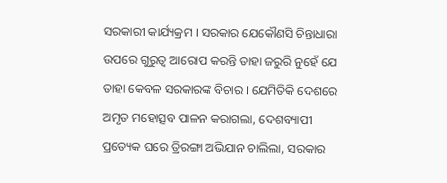ସରକାରୀ କାର୍ଯ୍ୟକ୍ରମ । ସରକାର ଯେକୌଣସି ଚିନ୍ତାଧାରା ଉପରେ ଗୁରୁତ୍ୱ ଆରୋପ କରନ୍ତି ତାହା ଜରୁରି ନୁହେଁ ଯେ ତାହା କେବଳ ସରକାରଙ୍କ ବିଚାର । ଯେମିତିକି ଦେଶରେ ଅମୃତ ମହୋତ୍ସବ ପାଳନ କରାଗଲା, ଦେଶବ୍ୟାପୀ ପ୍ରତ୍ୟେକ ଘରେ ତ୍ରିରଙ୍ଗା ଅଭିଯାନ ଚାଲିଲା, ସରକାର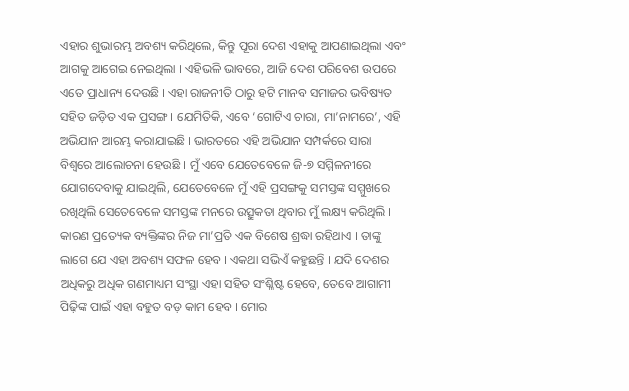ଏହାର ଶୁଭାରମ୍ଭ ଅବଶ୍ୟ କରିଥିଲେ, କିନ୍ତୁ ପୂରା ଦେଶ ଏହାକୁ ଆପଣାଇଥିଲା ଏବଂ ଆଗକୁ ଆଗେଇ ନେଇଥିଲା । ଏହିଭଳି ଭାବରେ, ଆଜି ଦେଶ ପରିବେଶ ଉପରେ ଏତେ ପ୍ରାଧାନ୍ୟ ଦେଉଛି । ଏହା ରାଜନୀତି ଠାରୁ ହଟି ମାନବ ସମାଜର ଭବିଷ୍ୟତ ସହିତ ଜଡ଼ିତ ଏକ ପ୍ରସଙ୍ଗ । ଯେମିତିକି, ଏବେ ‘ଗୋଟିଏ ଚାରା, ମା’ନାମରେ’, ଏହି ଅଭିଯାନ ଆରମ୍ଭ କରାଯାଇଛି । ଭାରତରେ ଏହି ଅଭିଯାନ ସମ୍ପର୍କରେ ସାରା ବିଶ୍ୱରେ ଆଲୋଚନା ହେଉଛି । ମୁଁ ଏବେ ଯେତେବେଳେ ଜି-୭ ସମ୍ମିଳନୀରେ ଯୋଗଦେବାକୁ ଯାଇଥିଲି, ଯେତେବେଳେ ମୁଁ ଏହି ପ୍ରସଙ୍ଗକୁ ସମସ୍ତଙ୍କ ସମ୍ମୁଖରେ ରଖିଥିଲି ସେତେବେଳେ ସମସ୍ତଙ୍କ ମନରେ ଉତ୍ସୁକତା ଥିବାର ମୁଁ ଲକ୍ଷ୍ୟ କରିଥିଲି । କାରଣ ପ୍ରତ୍ୟେକ ବ୍ୟକ୍ତିଙ୍କର ନିଜ ମା’ପ୍ରତି ଏକ ବିଶେଷ ଶ୍ରଦ୍ଧା ରହିଥାଏ । ତାଙ୍କୁ ଲାଗେ ଯେ ଏହା ଅବଶ୍ୟ ସଫଳ ହେବ । ଏକଥା ସଭିଏଁ କହୁଛନ୍ତି । ଯଦି ଦେଶର ଅଧିକରୁ ଅଧିକ ଗଣମାଧ୍ୟମ ସଂସ୍ଥା ଏହା ସହିତ ସଂଶ୍ଳିଷ୍ଟ ହେବେ, ତେବେ ଆଗାମୀ ପିଢ଼ିଙ୍କ ପାଇଁ ଏହା ବହୁତ ବଡ଼ କାମ ହେବ । ମୋର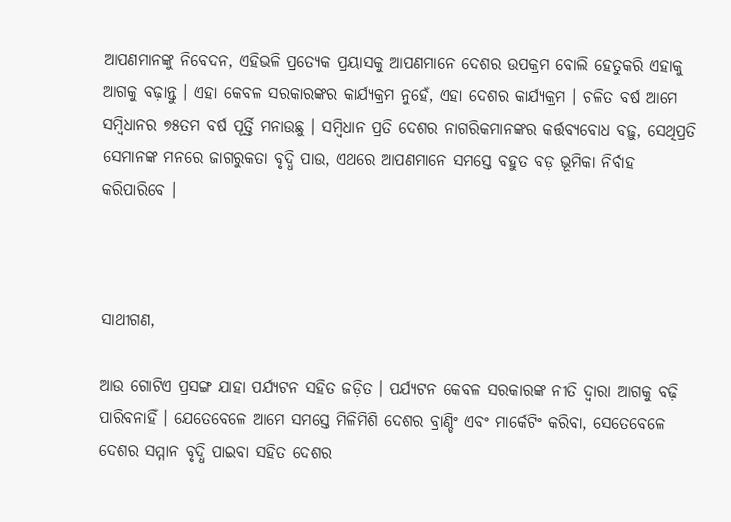ଆପଣମାନଙ୍କୁ ନିବେଦନ, ଏହିଭଳି ପ୍ରତ୍ୟେକ ପ୍ରୟାସକୁ ଆପଣମାନେ ଦେଶର ଉପକ୍ରମ ବୋଲି ହେତୁକରି ଏହାକୁ ଆଗକୁ ବଢ଼ାନ୍ତୁ । ଏହା କେବଳ ସରକାରଙ୍କର କାର୍ଯ୍ୟକ୍ରମ ନୁହେଁ, ଏହା ଦେଶର କାର୍ଯ୍ୟକ୍ରମ । ଚଳିତ ବର୍ଷ ଆମେ ସମ୍ବିଧାନର ୭୫ତମ ବର୍ଷ ପୂର୍ତ୍ତି ମନାଉଛୁ । ସମ୍ବିଧାନ ପ୍ରତି ଦେଶର ନାଗରିକମାନଙ୍କର କର୍ତ୍ତବ୍ୟବୋଧ ବଢ଼ୁ, ସେଥିପ୍ରତି ସେମାନଙ୍କ ମନରେ ଜାଗରୁକତା ବୃଦ୍ଧି ପାଉ, ଏଥରେ ଆପଣମାନେ ସମସ୍ତେ ବହୁତ ବଡ଼ ଭୂମିକା ନିର୍ବାହ କରିପାରିବେ ।



ସାଥୀଗଣ,

ଆଉ ଗୋଟିଏ ପ୍ରସଙ୍ଗ ଯାହା ପର୍ଯ୍ୟଟନ ସହିତ ଜଡ଼ିତ । ପର୍ଯ୍ୟଟନ କେବଳ ସରକାରଙ୍କ ନୀତି ଦ୍ୱାରା ଆଗକୁ ବଢ଼ି ପାରିବନାହିଁ । ଯେତେବେଳେ ଆମେ ସମସ୍ତେ ମିଳିମିଶି ଦେଶର ବ୍ରାଣ୍ଡିଂ ଏବଂ ମାର୍କେଟିଂ କରିବା, ସେତେବେଳେ ଦେଶର ସମ୍ମାନ ବୃଦ୍ଧି ପାଇବା ସହିତ ଦେଶର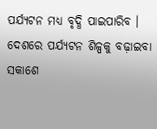ପର୍ଯ୍ୟଟନ ମଧ୍ୟ ବୃଦ୍ଧି ପାଇପାରିବ । ଦେଶରେ ପର୍ଯ୍ୟଟନ ଶିଳ୍ପକୁ ବଢ଼ାଇବା ସକାଶେ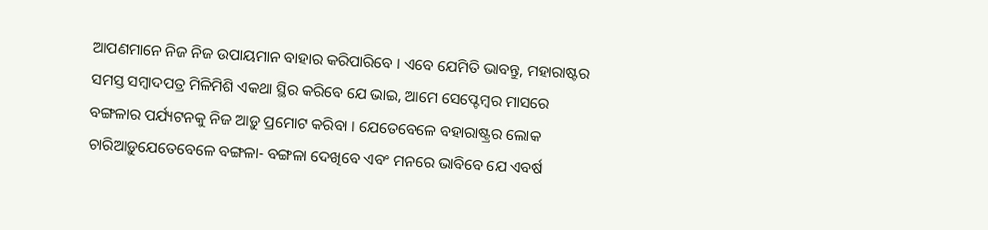ଆପଣମାନେ ନିଜ ନିଜ ଉପାୟମାନ ବାହାର କରିପାରିବେ । ଏବେ ଯେମିତି ଭାବନ୍ତୁ, ମହାରାଷ୍ଟର ସମସ୍ତ ସମ୍ବାଦପତ୍ର ମିଳିମିଶି ଏକଥା ସ୍ଥିର କରିବେ ଯେ ଭାଇ, ଆମେ ସେପ୍ଟେମ୍ବର ମାସରେ ବଙ୍ଗଳାର ପର୍ଯ୍ୟଟନକୁ ନିଜ ଆଡ଼ୁ ପ୍ରମୋଟ କରିବା । ଯେତେବେଳେ ବହାରାଷ୍ଟ୍ରର ଲୋକ ଚାରିଆଡ଼ୁଯେତେବେଳେ ବଙ୍ଗଳା- ବଙ୍ଗଳା ଦେଖିବେ ଏବଂ ମନରେ ଭାବିବେ ଯେ ଏବର୍ଷ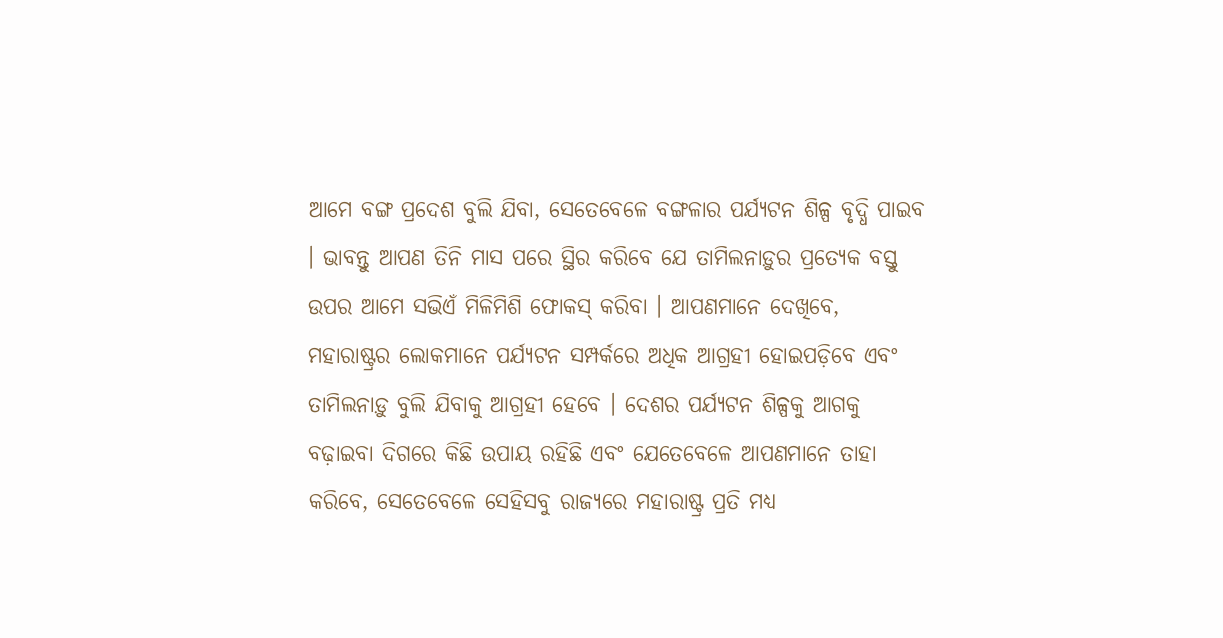ଆମେ ବଙ୍ଗ ପ୍ରଦେଶ ବୁଲି ଯିବା, ସେତେବେଳେ ବଙ୍ଗଳାର ପର୍ଯ୍ୟଟନ ଶିଳ୍ପ ବୃଦ୍ଧି ପାଇବ । ଭାବନ୍ତୁ ଆପଣ ତିନି ମାସ ପରେ ସ୍ଥିର କରିବେ ଯେ ତାମିଲନାଡ଼ୁର ପ୍ରତ୍ୟେକ ବସ୍ତୁ ଉପର ଆମେ ସଭିଏଁ ମିଳିମିଶି ଫୋକସ୍ କରିବା । ଆପଣମାନେ ଦେଖିବେ, ମହାରାଷ୍ଟ୍ରର ଲୋକମାନେ ପର୍ଯ୍ୟଟନ ସମ୍ପର୍କରେ ଅଧିକ ଆଗ୍ରହୀ ହୋଇପଡ଼ିବେ ଏବଂ ତାମିଲନାଡ଼ୁ ବୁଲି ଯିବାକୁ ଆଗ୍ରହୀ ହେବେ । ଦେଶର ପର୍ଯ୍ୟଟନ ଶିଳ୍ପକୁ ଆଗକୁ ବଢ଼ାଇବା ଦିଗରେ କିଛି ଉପାୟ ରହିଛି ଏବଂ ଯେତେବେଳେ ଆପଣମାନେ ତାହା କରିବେ, ସେତେବେଳେ ସେହିସବୁ ରାଜ୍ୟରେ ମହାରାଷ୍ଟ୍ର ପ୍ରତି ମଧ୍ୟ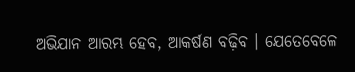ଅଭିଯାନ ଆରମ୍ଭ ହେବ, ଆକର୍ଷଣ ବଢ଼ିବ । ଯେତେବେଳେ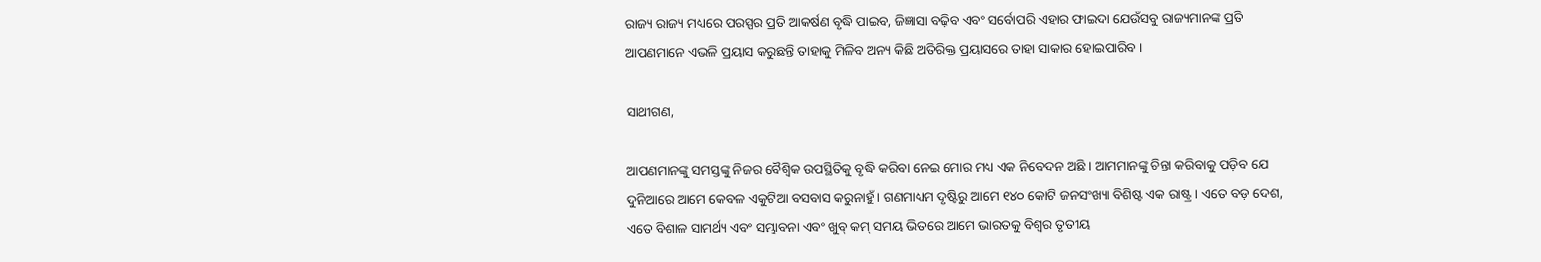ରାଜ୍ୟ ରାଜ୍ୟ ମଧ୍ୟରେ ପରସ୍ପର ପ୍ରତି ଆକର୍ଷଣ ବୃଦ୍ଧି ପାଇବ, ଜିଜ୍ଞାସା ବଢ଼ିବ ଏବଂ ସର୍ବୋପରି ଏହାର ଫାଇଦା ଯେଉଁସବୁ ରାଜ୍ୟମାନଙ୍କ ପ୍ରତି ଆପଣମାନେ ଏଭଳି ପ୍ରୟାସ କରୁଛନ୍ତି ତାହାକୁ ମିଳିବ ଅନ୍ୟ କିଛି ଅତିରିକ୍ତ ପ୍ରୟାସରେ ତାହା ସାକାର ହୋଇପାରିବ ।

ସାଥୀଗଣ,

ଆପଣମାନଙ୍କୁ ସମସ୍ତଙ୍କୁ ନିଜର ବୈଶ୍ୱିକ ଉପସ୍ଥିତିକୁ ବୃଦ୍ଧି କରିବା ନେଇ ମୋର ମଧ୍ୟ ଏକ ନିବେଦନ ଅଛି । ଆମମାନଙ୍କୁ ଚିନ୍ତା କରିବାକୁ ପଡ଼ିବ ଯେ ଦୁନିଆରେ ଆମେ କେବଳ ଏକୁଟିଆ ବସବାସ କରୁନାହୁଁ । ଗଣମାଧ୍ୟମ ଦୃଷ୍ଟିରୁ ଆମେ ୧୪୦ କୋଟି ଜନସଂଖ୍ୟା ବିଶିଷ୍ଟ ଏକ ରାଷ୍ଟ୍ର । ଏତେ ବଡ଼ ଦେଶ, ଏତେ ବିଶାଳ ସାମର୍ଥ୍ୟ ଏବଂ ସମ୍ଭାବନା ଏବଂ ଖୁବ୍ କମ୍ ସମୟ ଭିତରେ ଆମେ ଭାରତକୁ ବିଶ୍ୱର ତୃତୀୟ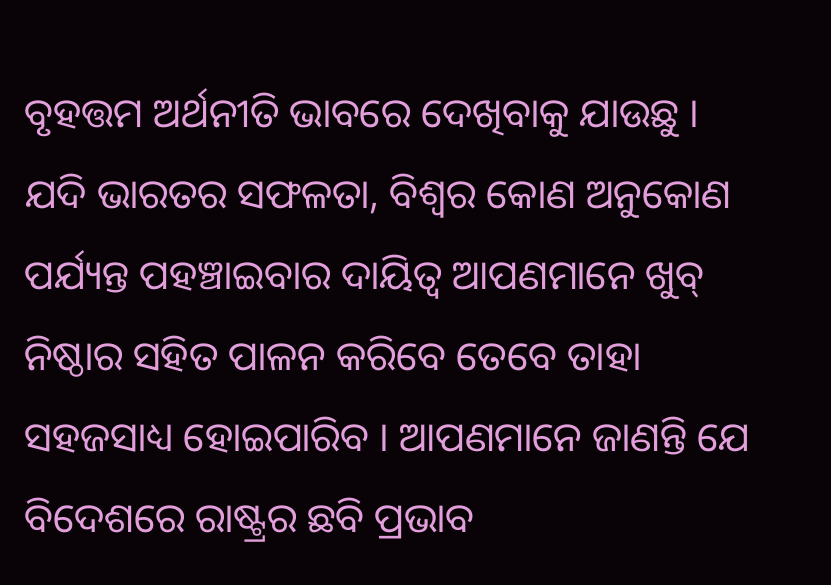ବୃହତ୍ତମ ଅର୍ଥନୀତି ଭାବରେ ଦେଖିବାକୁ ଯାଉଛୁ । ଯଦି ଭାରତର ସଫଳତା, ବିଶ୍ୱର କୋଣ ଅନୁକୋଣ ପର୍ଯ୍ୟନ୍ତ ପହଞ୍ଚାଇବାର ଦାୟିତ୍ୱ ଆପଣମାନେ ଖୁବ୍ ନିଷ୍ଠାର ସହିତ ପାଳନ କରିବେ ତେବେ ତାହା ସହଜସାଧ୍ୟ ହୋଇପାରିବ । ଆପଣମାନେ ଜାଣନ୍ତି ଯେ ବିଦେଶରେ ରାଷ୍ଟ୍ରର ଛବି ପ୍ରଭାବ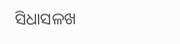ସିଧାସଳଖ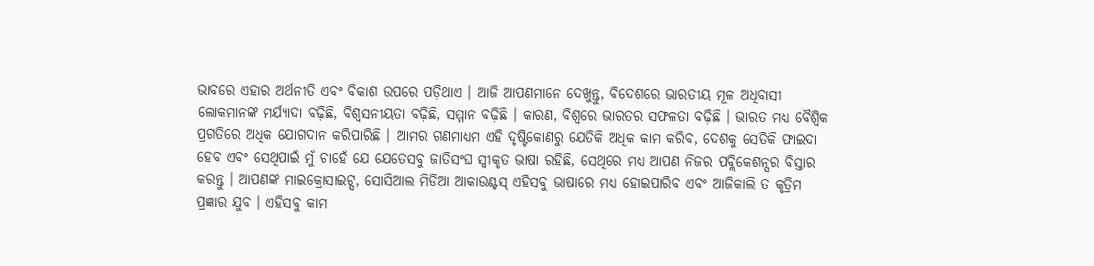ଭାବରେ ଏହାର ଅର୍ଥନୀତି ଏବଂ ବିକାଶ ଉପରେ ପଡ଼ିଥାଏ । ଆଜି ଆପଣମାନେ ଦେଖୁନ୍ତୁ, ବିଦେଶରେ ଭାରତୀୟ ମୂଳ ଅଧିବାସୀ ଲୋକମାନଙ୍କ ମର୍ଯ୍ୟାଦା ବଢ଼ିଛି, ବିଶ୍ୱସନୀୟତା ବଢ଼ିଛି, ସମ୍ମାନ ବଢ଼ିଛି । କାରଣ, ବିଶ୍ୱରେ ଭାରତର ସଫଳତା ବଢ଼ିଛି । ଭାରତ ମଧ୍ୟ ବୈଶ୍ୱିକ ପ୍ରଗତିରେ ଅଧିକ ଯୋଗଦାନ କରିପାରିଛି । ଆମର ଗଣମାଧ୍ୟମ ଏହି ଦୃଷ୍ଟିକୋଣରୁ ଯେତିକି ଅଧିକ କାମ କରିବ, ଦେଶକୁ ସେତିକି ଫାଇଦା ହେବ ଏବଂ ସେଥିପାଇଁ ମୁଁ ଚାହେଁ ଯେ ଯେତେସବୁ ଜାତିସଂଘ ସ୍ୱୀକୃତ ଭାଷା ରହିଛି, ସେଥିରେ ମଧ୍ୟ ଆପଣ ନିଜର ପବ୍ଲିକେଶନ୍ସର ବିସ୍ତାର କରନ୍ତୁ । ଆପଣଙ୍କ ମାଇକ୍ରୋସାଇଟ୍ସ, ସୋସିଆଲ ମିଡିଆ ଆକାଉଣ୍ଟସ୍ ଏହିସବୁ ଭାଷାରେ ମଧ୍ୟ ହୋଇପାରିବ ଏବଂ ଆଜିକାଲି ତ କୃତ୍ରିମ ପ୍ରଜ୍ଞାର ଯୁବ । ଏହିସବୁ କାମ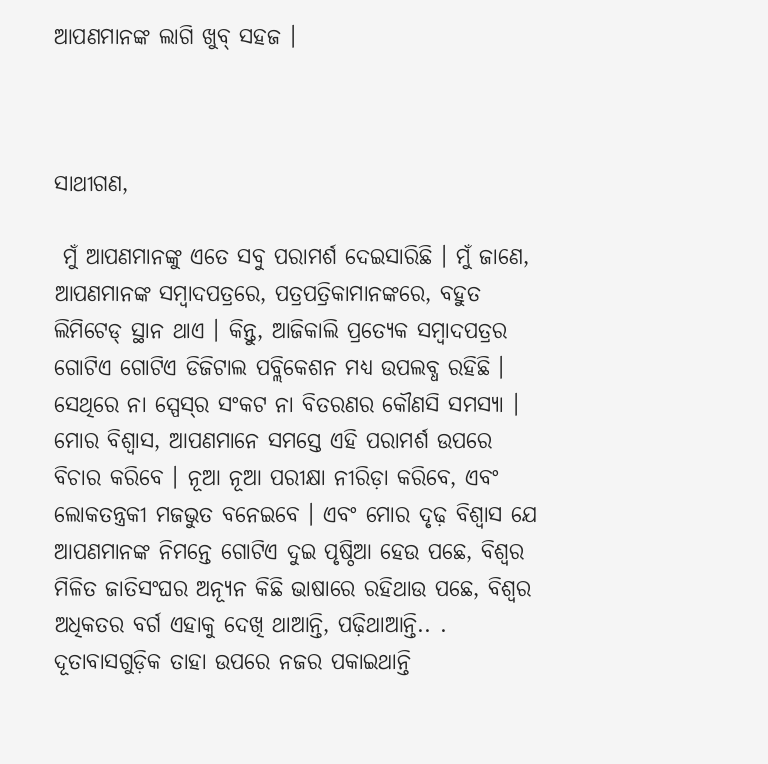ଆପଣମାନଙ୍କ ଲାଗି ଖୁବ୍ ସହଜ ।



ସାଥୀଗଣ,

 ମୁଁ ଆପଣମାନଙ୍କୁ ଏତେ ସବୁ ପରାମର୍ଶ ଦେଇସାରିଛି । ମୁଁ ଜାଣେ, ଆପଣମାନଙ୍କ ସମ୍ବାଦପତ୍ରରେ, ପତ୍ରପତ୍ରିକାମାନଙ୍କରେ, ବହୁତ ଲିମିଟେଡ୍ ସ୍ଥାନ ଥାଏ । କିନ୍ତୁ, ଆଜିକାଲି ପ୍ରତ୍ୟେକ ସମ୍ବାଦପତ୍ରର ଗୋଟିଏ ଗୋଟିଏ ଡିଜିଟାଲ ପବ୍ଲିକେଶନ ମଧ୍ୟ ଉପଲବ୍ଧ ରହିଛି । ସେଥିରେ ନା ସ୍ପେସ୍‌ର ସଂକଟ ନା ବିତରଣର କୌଣସି ସମସ୍ୟା । ମୋର ବିଶ୍ୱାସ, ଆପଣମାନେ ସମସ୍ତେ ଏହି ପରାମର୍ଶ ଉପରେ ବିଚାର କରିବେ । ନୂଆ ନୂଆ ପରୀକ୍ଷା ନୀରିଡ଼ା କରିବେ, ଏବଂ ଲୋକତନ୍ତ୍ରକୀ ମଜଭୁତ ବନେଇବେ । ଏବଂ ମୋର ଦୃଢ଼ ବିଶ୍ୱାସ ଯେ ଆପଣମାନଙ୍କ ନିମନ୍ତେ ଗୋଟିଏ ଦୁଇ ପୃଷ୍ଠିଆ ହେଉ ପଛେ, ବିଶ୍ୱର ମିଳିତ ଜାତିସଂଘର ଅନ୍ୟୂନ କିଛି ଭାଷାରେ ରହିଥାଉ ପଛେ, ବିଶ୍ୱର ଅଧିକତର ବର୍ଗ ଏହାକୁ ଦେଖି ଥାଆନ୍ତି, ପଢ଼ିଥାଆନ୍ତି.. . ଦୂତାବାସଗୁଡ଼ିକ ତାହା ଉପରେ ନଜର ପକାଇଥାନ୍ତି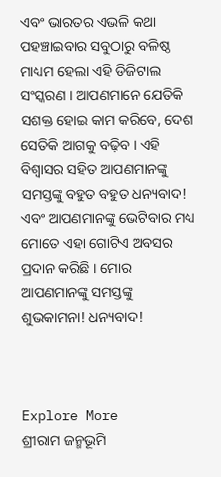ଏବଂ ଭାରତର ଏଭଳି କଥା ପହଞ୍ଚାଇବାର ସବୁଠାରୁ ବଳିଷ୍ଠ ମାଧ୍ୟମ ହେଲା ଏହି ଡିଜିଟାଲ ସଂସ୍କରଣ । ଆପଣମାନେ ଯେତିକି ସଶକ୍ତ ହୋଇ କାମ କରିବେ, ଦେଶ ସେତିକି ଆଗକୁ ବଢ଼ିବ । ଏହି ବିଶ୍ୱାସର ସହିତ ଆପଣମାନଙ୍କୁ ସମସ୍ତଙ୍କୁ ବହୁତ ବହୁତ ଧନ୍ୟବାଦ! ଏବଂ ଆପଣମାନଙ୍କୁ ଭେଟିବାର ମଧ୍ୟ ମୋତେ ଏହା ଗୋଟିଏ ଅବସର ପ୍ରଦାନ କରିଛି । ମୋର ଆପଣମାନଙ୍କୁ ସମସ୍ତଙ୍କୁ ଶୁଭକାମନା! ଧନ୍ୟବାଦ!



Explore More
ଶ୍ରୀରାମ ଜନ୍ମଭୂମି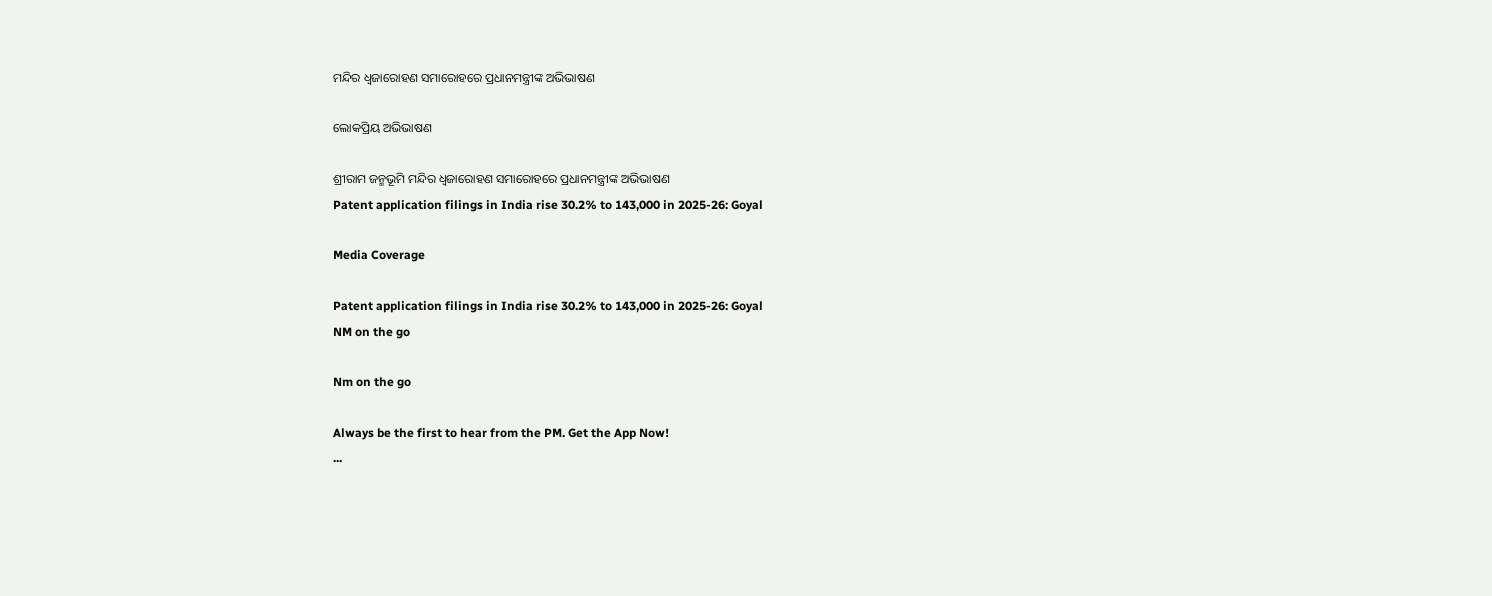ମନ୍ଦିର ଧ୍ଵଜାରୋହଣ ସମାରୋହରେ ପ୍ରଧାନମନ୍ତ୍ରୀଙ୍କ ଅଭିଭାଷଣ

ଲୋକପ୍ରିୟ ଅଭିଭାଷଣ

ଶ୍ରୀରାମ ଜନ୍ମଭୂମି ମନ୍ଦିର ଧ୍ଵଜାରୋହଣ ସମାରୋହରେ ପ୍ରଧାନମନ୍ତ୍ରୀଙ୍କ ଅଭିଭାଷଣ
Patent application filings in India rise 30.2% to 143,000 in 2025-26: Goyal

Media Coverage

Patent application filings in India rise 30.2% to 143,000 in 2025-26: Goyal
NM on the go

Nm on the go

Always be the first to hear from the PM. Get the App Now!
...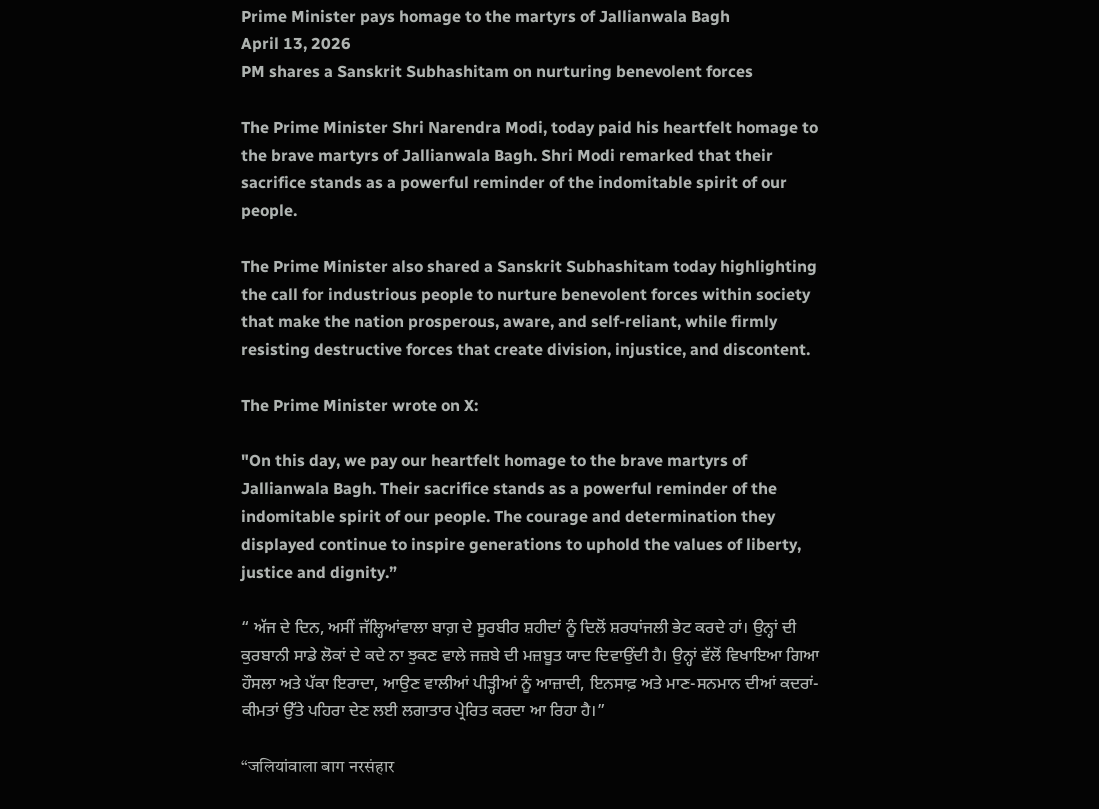Prime Minister pays homage to the martyrs of Jallianwala Bagh
April 13, 2026
PM shares a Sanskrit Subhashitam on nurturing benevolent forces

The Prime Minister Shri Narendra Modi, today paid his heartfelt homage to the brave martyrs of Jallianwala Bagh. Shri Modi remarked that their sacrifice stands as a powerful reminder of the indomitable spirit of our people.

The Prime Minister also shared a Sanskrit Subhashitam today highlighting the call for industrious people to nurture benevolent forces within society that make the nation prosperous, aware, and self-reliant, while firmly resisting destructive forces that create division, injustice, and discontent.

The Prime Minister wrote on X:

"On this day, we pay our heartfelt homage to the brave martyrs of Jallianwala Bagh. Their sacrifice stands as a powerful reminder of the indomitable spirit of our people. The courage and determination they displayed continue to inspire generations to uphold the values of liberty, justice and dignity.”

“ ਅੱਜ ਦੇ ਦਿਨ, ਅਸੀਂ ਜੱਲ੍ਹਿਆਂਵਾਲਾ ਬਾਗ਼ ਦੇ ਸੂਰਬੀਰ ਸ਼ਹੀਦਾਂ ਨੂੰ ਦਿਲੋਂ ਸ਼ਰਧਾਂਜਲੀ ਭੇਟ ਕਰਦੇ ਹਾਂ। ਉਨ੍ਹਾਂ ਦੀ ਕੁਰਬਾਨੀ ਸਾਡੇ ਲੋਕਾਂ ਦੇ ਕਦੇ ਨਾ ਝੁਕਣ ਵਾਲੇ ਜਜ਼ਬੇ ਦੀ ਮਜ਼ਬੂਤ ਯਾਦ ਦਿਵਾਉਂਦੀ ਹੈ। ਉਨ੍ਹਾਂ ਵੱਲੋਂ ਵਿਖਾਇਆ ਗਿਆ ਹੌਸਲਾ ਅਤੇ ਪੱਕਾ ਇਰਾਦਾ, ਆਉਣ ਵਾਲੀਆਂ ਪੀੜ੍ਹੀਆਂ ਨੂੰ ਆਜ਼ਾਦੀ, ਇਨਸਾਫ਼ ਅਤੇ ਮਾਣ-ਸਨਮਾਨ ਦੀਆਂ ਕਦਰਾਂ-ਕੀਮਤਾਂ ਉੱਤੇ ਪਹਿਰਾ ਦੇਣ ਲਈ ਲਗਾਤਾਰ ਪ੍ਰੇਰਿਤ ਕਰਦਾ ਆ ਰਿਹਾ ਹੈ।”

“जलियांवाला बाग नरसंहार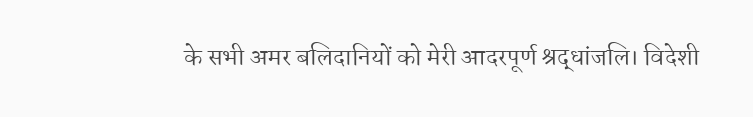के सभी अमर बलिदानियों को मेरी आदरपूर्ण श्रद्धांजलि। विदेशी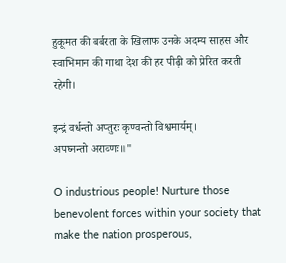हुकूमत की बर्बरता के खिलाफ उनके अदम्य साहस और स्वाभिमान की गाथा देश की हर पीढ़ी को प्रेरित करती रहेगी।

इन्द्रं वर्धन्तो अप्तुरः कृण्वन्तो विश्वमार्यम्।
अपघ्नन्तो अराव्णः॥"

O industrious people! Nurture those benevolent forces within your society that make the nation prosperous,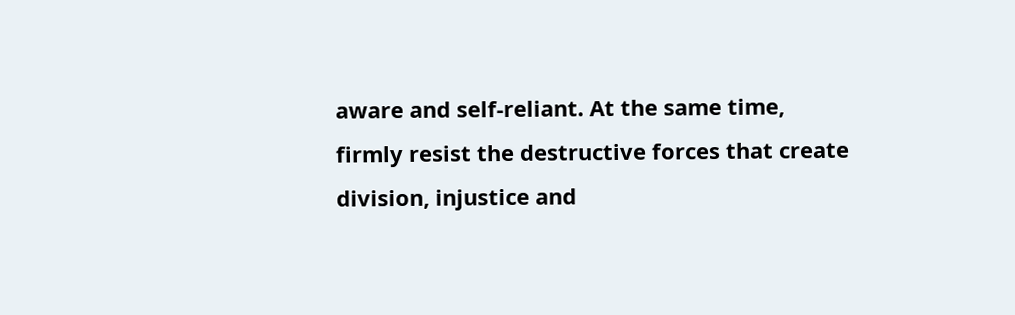aware and self-reliant. At the same time, firmly resist the destructive forces that create division, injustice and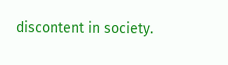discontent in society.